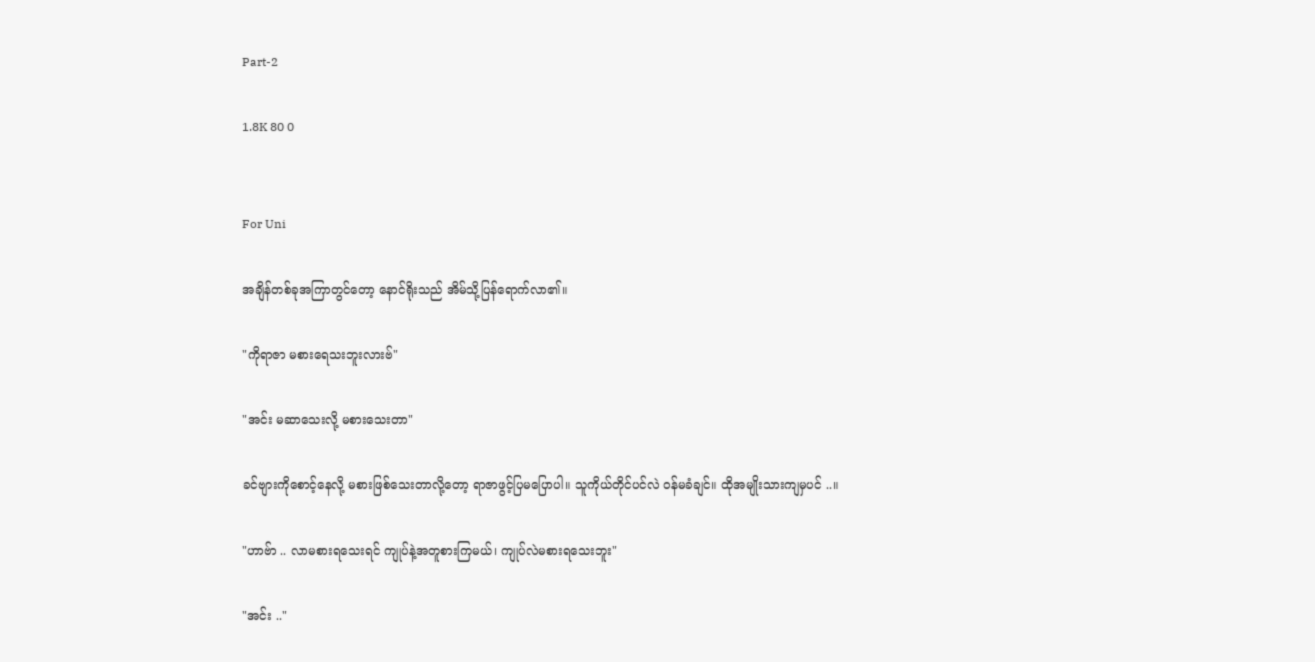Part-2

1.8K 80 0


For Uni

အချိန်တစ်ခုအကြာတွင်တော့ နောင်ရိုးသည် အိမ်သို့ပြန်ရောက်လာ၏။

"ကိုရာဇာ မစားရေသးဘူးလားဗ်"

"အင်း မဆာသေးလို့ မစားသေးတာ"

ခင်ဗျားကိုစောင့်နေလို့ မစားဖြစ်သေးတာလို့တော့ ရာဇာဖွင့်ပြမပြောပါ။ သူကိုယ်တိုင်ပင်လဲ ဝန်မခံချင်။ ထိုအမျိုးသားကျမှပင် ..။

"ဟာဗ်ာ .. လာမစားရသေးရင် ကျုပ်နဲ့အတူစားကြမယ်၊ ကျုပ်လဲမစားရသေးဘူး"

"အင်း .."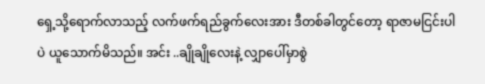ရှေ့သို့ရောက်လာသည့် လက်ဖက်ရည်ခွက်လေးအား ဒီတစ်ခါတွင်တော့ ရာဇာမငြင်းပါပဲ ယူသောက်မိသည်။ အင်း ..ချိုချိုလေးနဲ့ လျှာပေါ်မှာစွဲ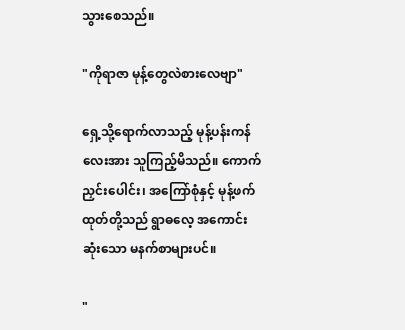သွားစေသည်။

"ကိုရာဇာ မုန့်တွေလဲစားလေဗျာ"

ရှေ့သို့ရောက်လာသည့် မုန့်ပန်းကန်လေးအား သူကြည့်မိသည်။ ကောက်ညှင်းပေါင်း၊ အကြော်စုံနှင့် မုန့်ဖက်ထုတ်တို့သည် ရွာဓလေ့ အကောင်းဆုံးသော မနက်စာများပင်။

"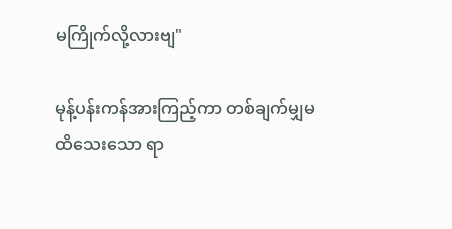မကြိုက်လို့လားဗျ"

မုန့်ပန်းကန်အားကြည့်ကာ တစ်ချက်မျှမထိသေးသော ရာ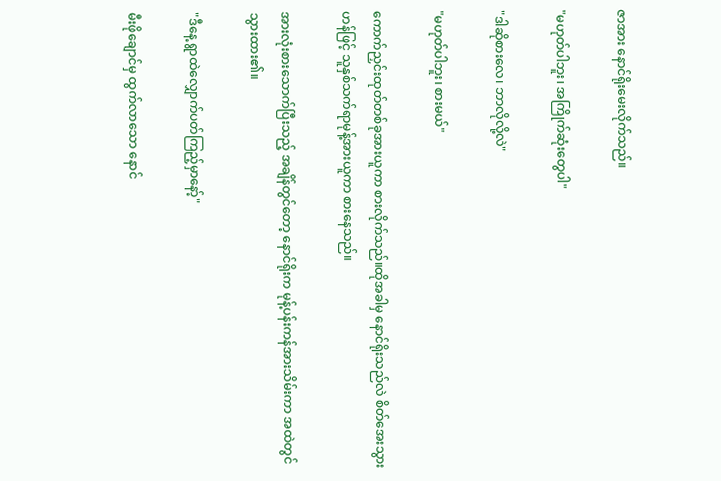ဇာအား နောင်ရိုးမေးလိုက်သည်။

"မဟုတ်ပါဘူး၊ အကြိုက်ဆုံးတွေပါ"

"ဒါဆိုစားလေ၊ ဘာလိုလို့လဲ"

"မဟုတ်ပါဘူး၊ စားမယ်"

ကောက်ညှင်းထုတ်တစ်ခုအားယူကာ စားလိုက်သည်။ထိုအခါမှ နောင်ရိုးသည်လဲ စိတ်အေးသွားဟန်ဖြင့် သူနှစ်သက်ရာမုန့်အားယူကာ စားနေသည်။

အားလုံးစားသောက်ပြီးသည့် အချိန်တွင်တော့ နောင်ရိုးက မုန့်ပန်းကန်အားသိမ်းကာ အထဲတွင်သွားထား၏။

"ဒီနေ့ ရွာထဲလျှောက်ပတ်ကြည့်မှာနော့်"

မီးဖိုချောင်မှ ထွက်လာသော နောင်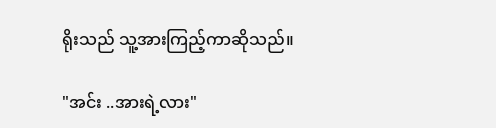ရိုးသည် သူ့အားကြည့်ကာဆိုသည်။

"အင်း ..အားရဲ့လား"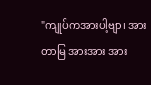"ကျုပ်ကအားပါ့ဗျာ၊ အားတာမြ အားအား အား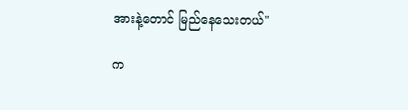အားနဲ့တောင် မြည်နေသေးတယ်"

က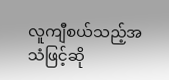လူကျီစယ်သည့်အသံဖြင့်ဆို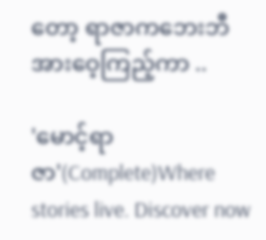တော့ ရာဇာကဘေးဘီအားဝေ့ကြည့်ကာ ..

'မောင့်ရာဇာ'(Complete)Where stories live. Discover now